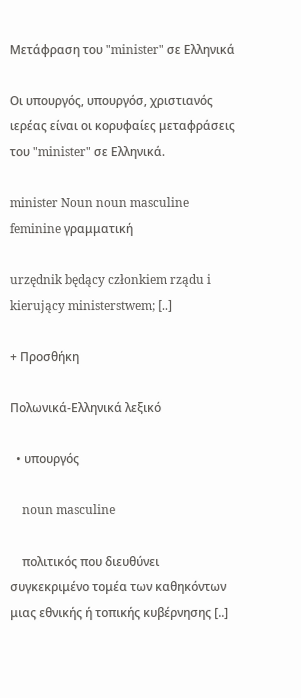Μετάφραση του "minister" σε Ελληνικά

Οι υπουργός, υπουργόσ, χριστιανός ιερέας είναι οι κορυφαίες μεταφράσεις του "minister" σε Ελληνικά.

minister Noun noun masculine feminine γραμματική

urzędnik będący członkiem rządu i kierujący ministerstwem; [..]

+ Προσθήκη

Πολωνικά-Ελληνικά λεξικό

  • υπουργός

    noun masculine

    πολιτικός που διευθύνει συγκεκριμένο τομέα των καθηκόντων μιας εθνικής ή τοπικής κυβέρνησης [..]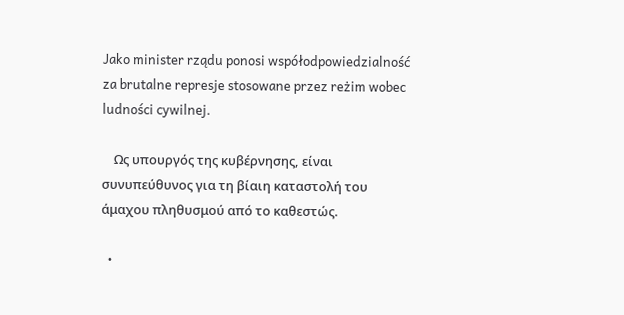Jako minister rządu ponosi współodpowiedzialność za brutalne represje stosowane przez reżim wobec ludności cywilnej.

    Ως υπουργός της κυβέρνησης, είναι συνυπεύθυνος για τη βίαιη καταστολή του άμαχου πληθυσμού από το καθεστώς.

  •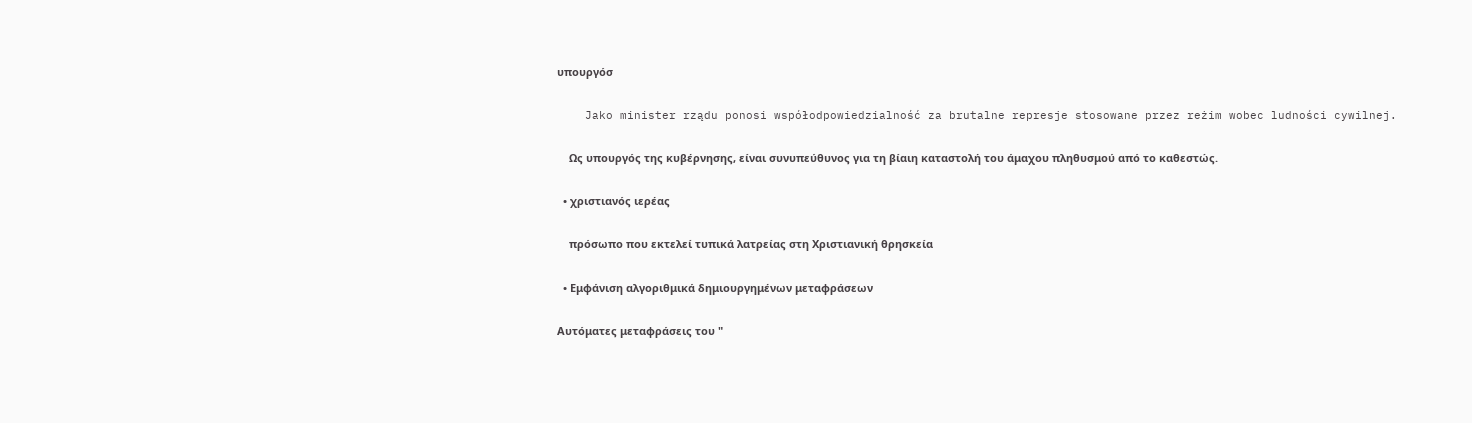υπουργόσ

    Jako minister rządu ponosi współodpowiedzialność za brutalne represje stosowane przez reżim wobec ludności cywilnej.

    Ως υπουργός της κυβέρνησης, είναι συνυπεύθυνος για τη βίαιη καταστολή του άμαχου πληθυσμού από το καθεστώς.

  • χριστιανός ιερέας

    πρόσωπο που εκτελεί τυπικά λατρείας στη Χριστιανική θρησκεία

  • Εμφάνιση αλγοριθμικά δημιουργημένων μεταφράσεων

Αυτόματες μεταφράσεις του "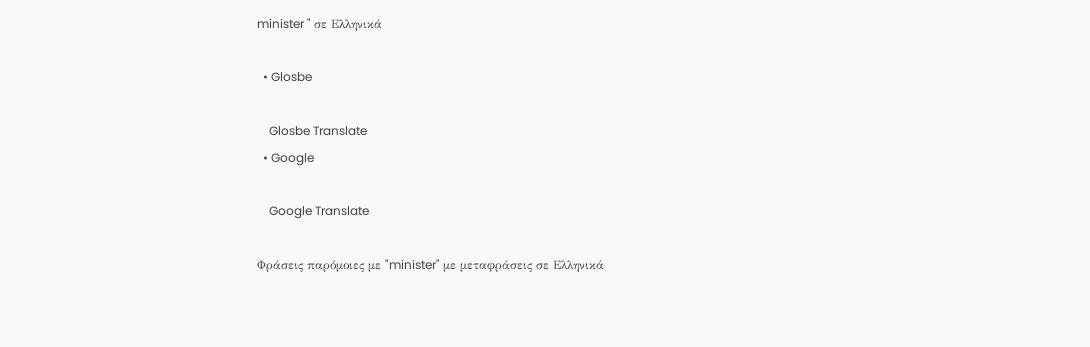minister " σε Ελληνικά

  • Glosbe

    Glosbe Translate
  • Google

    Google Translate

Φράσεις παρόμοιες με "minister" με μεταφράσεις σε Ελληνικά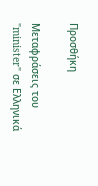Προσθήκη

Μεταφράσεις του "minister" σε Ελληνικά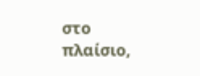στο πλαίσιο,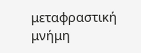μεταφραστική μνήμη